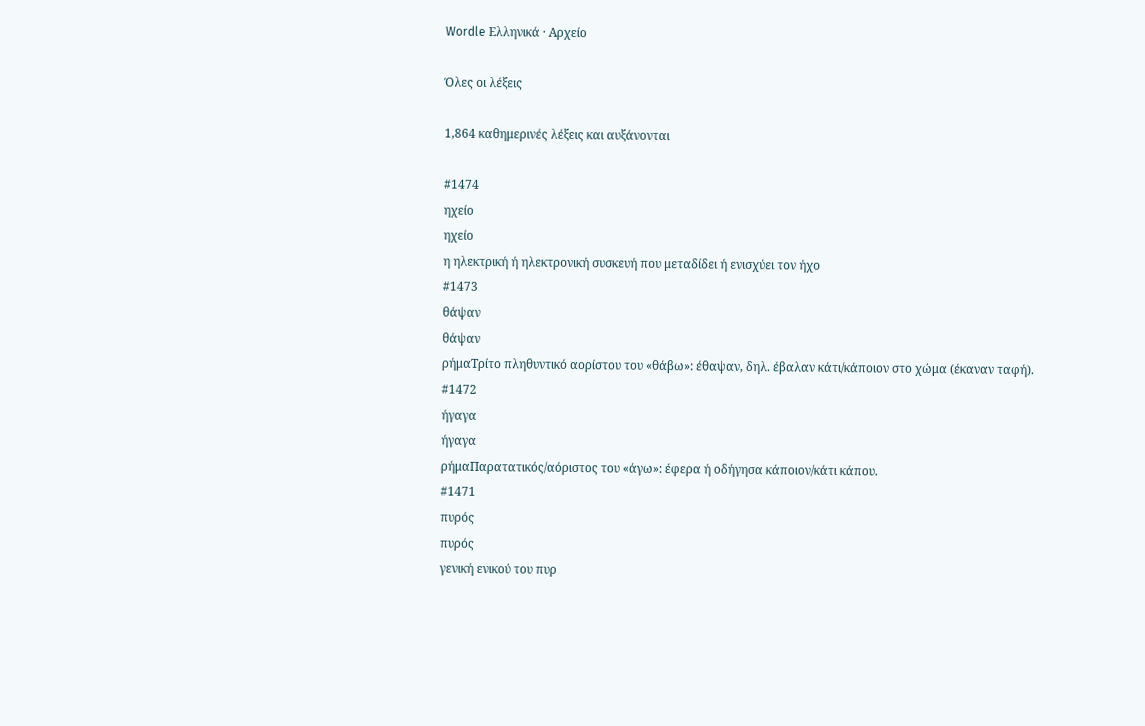Wordle Ελληνικά · Αρχείο

Όλες οι λέξεις

1,864 καθημερινές λέξεις και αυξάνονται

#1474
ηχείο
ηχείο
η ηλεκτρική ή ηλεκτρονική συσκευή που μεταδίδει ή ενισχύει τον ήχο
#1473
θάψαν
θάψαν
ρήμαΤρίτο πληθυντικό αορίστου του «θάβω»: έθαψαν, δηλ. έβαλαν κάτι/κάποιον στο χώμα (έκαναν ταφή).
#1472
ήγαγα
ήγαγα
ρήμαΠαρατατικός/αόριστος του «άγω»: έφερα ή οδήγησα κάποιον/κάτι κάπου.
#1471
πυρός
πυρός
γενική ενικού του πυρ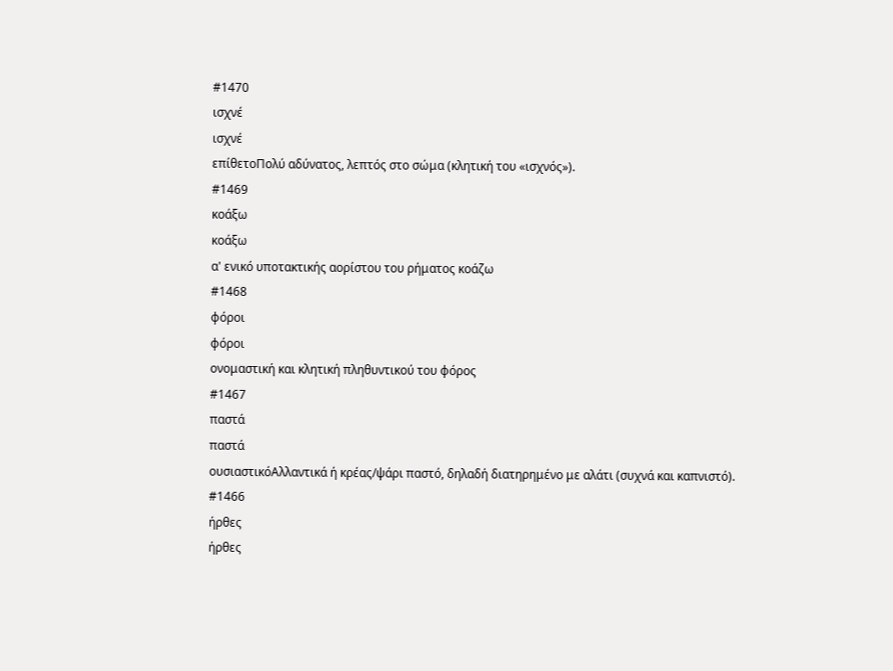#1470
ισχνέ
ισχνέ
επίθετοΠολύ αδύνατος, λεπτός στο σώμα (κλητική του «ισχνός»).
#1469
κοάξω
κοάξω
α' ενικό υποτακτικής αορίστου του ρήματος κοάζω
#1468
φόροι
φόροι
ονομαστική και κλητική πληθυντικού του φόρος
#1467
παστά
παστά
ουσιαστικόΑλλαντικά ή κρέας/ψάρι παστό, δηλαδή διατηρημένο με αλάτι (συχνά και καπνιστό).
#1466
ήρθες
ήρθες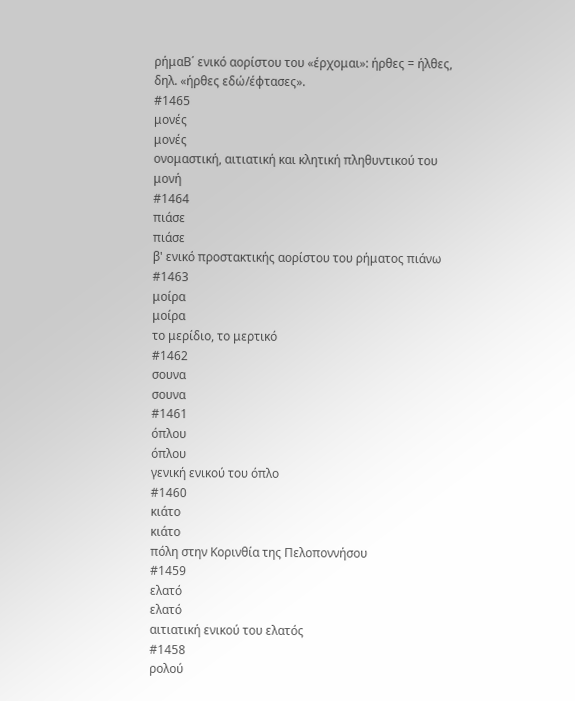ρήμαΒ΄ ενικό αορίστου του «έρχομαι»: ήρθες = ήλθες, δηλ. «ήρθες εδώ/έφτασες».
#1465
μονές
μονές
ονομαστική, αιτιατική και κλητική πληθυντικού του μονή
#1464
πιάσε
πιάσε
β' ενικό προστακτικής αορίστου του ρήματος πιάνω
#1463
μοίρα
μοίρα
το μερίδιο, το μερτικό
#1462
σουνα
σουνα
#1461
όπλου
όπλου
γενική ενικού του όπλο
#1460
κιάτο
κιάτο
πόλη στην Κορινθία της Πελοποννήσου
#1459
ελατό
ελατό
αιτιατική ενικού του ελατός
#1458
ρολού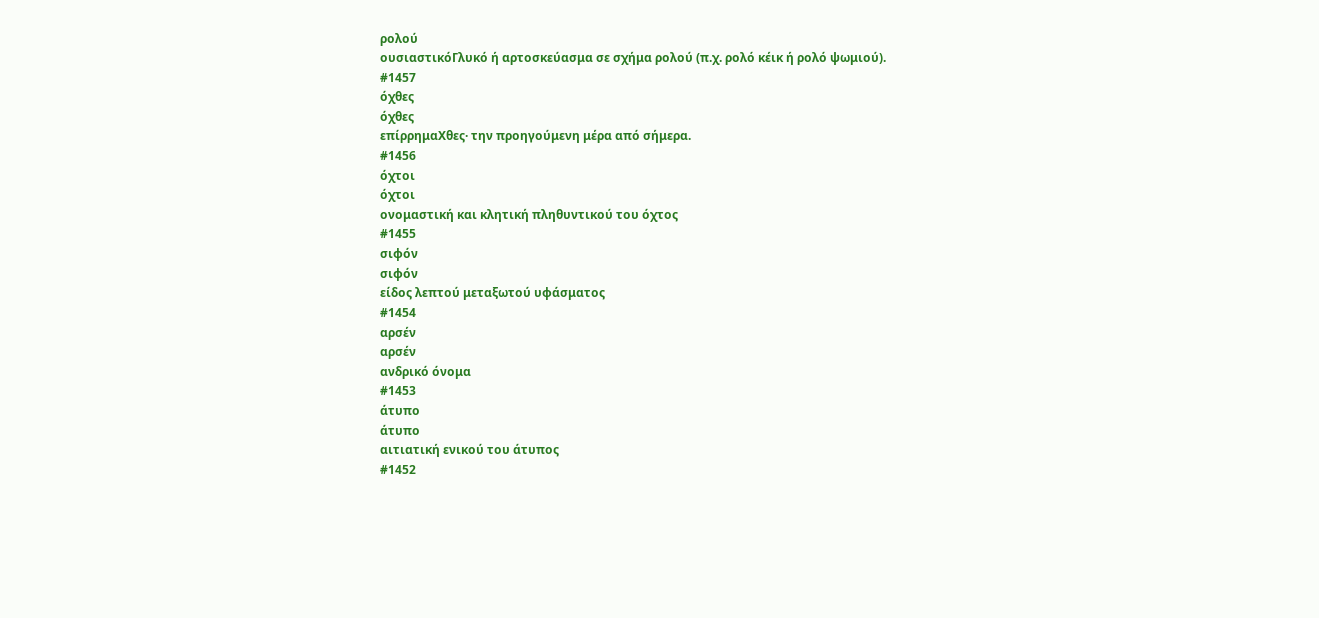ρολού
ουσιαστικόΓλυκό ή αρτοσκεύασμα σε σχήμα ρολού (π.χ. ρολό κέικ ή ρολό ψωμιού).
#1457
όχθες
όχθες
επίρρημαΧθες· την προηγούμενη μέρα από σήμερα.
#1456
όχτοι
όχτοι
ονομαστική και κλητική πληθυντικού του όχτος
#1455
σιφόν
σιφόν
είδος λεπτού μεταξωτού υφάσματος
#1454
αρσέν
αρσέν
ανδρικό όνομα
#1453
άτυπο
άτυπο
αιτιατική ενικού του άτυπος
#1452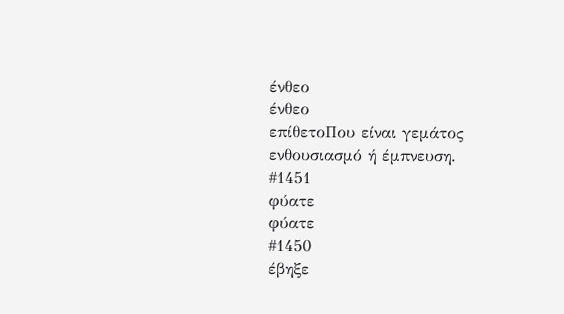ένθεο
ένθεο
επίθετοΠου είναι γεμάτος ενθουσιασμό ή έμπνευση.
#1451
φύατε
φύατε
#1450
έβηξε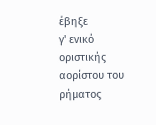έβηξε
γ' ενικό οριστικής αορίστου του ρήματος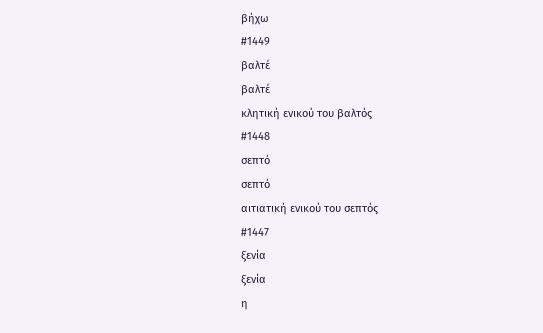βήχω
#1449
βαλτέ
βαλτέ
κλητική ενικού του βαλτός
#1448
σεπτό
σεπτό
αιτιατική ενικού του σεπτός
#1447
ξενία
ξενία
η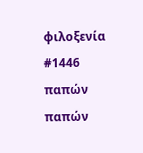φιλοξενία
#1446
παπών
παπών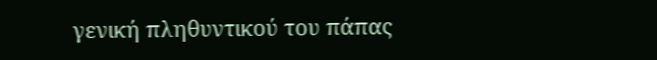γενική πληθυντικού του πάπας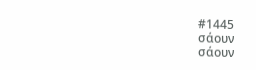#1445
σάουν
σάουν